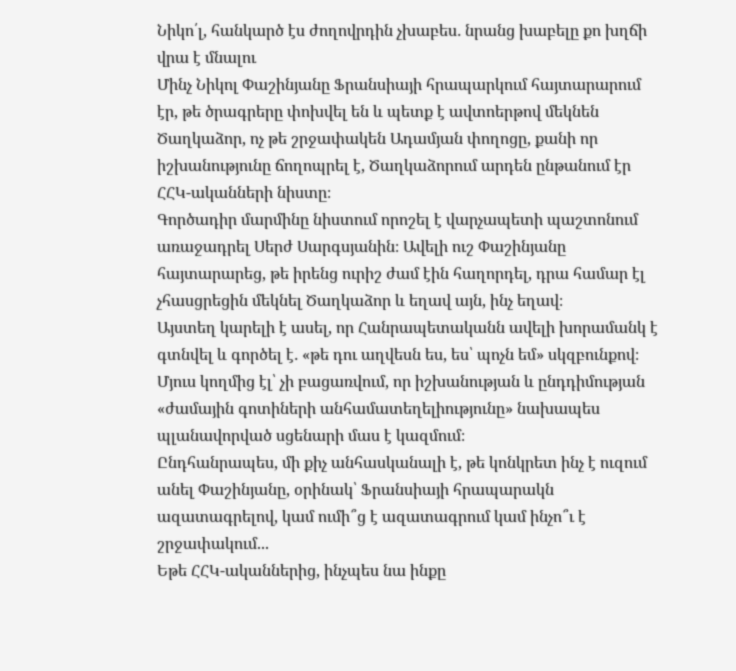Նիկո՛լ, հանկարծ էս ժողովրդին չխաբես․ նրանց խաբելը քո խղճի վրա է մնալու
Մինչ Նիկոլ Փաշինյանը Ֆրանսիայի հրապարկում հայտարարում էր, թե ծրագրերը փոխվել են և պետք է ավտոերթով մեկնեն Ծաղկաձոր, ոչ թե շրջափակեն Ադամյան փողոցը, քանի որ իշխանությունը ճողոպրել է, Ծաղկաձորում արդեն ընթանում էր ՀՀԿ-ականների նիստը։
Գործադիր մարմինը նիստում որոշել է վարչապետի պաշտոնում առաջադրել Սերժ Սարգսյանին։ Ավելի ուշ Փաշինյանը հայտարարեց, թե իրենց ուրիշ ժամ էին հաղորդել, դրա համար էլ չհասցրեցին մեկնել Ծաղկաձոր և եղավ այն, ինչ եղավ։
Այստեղ կարելի է ասել, որ Հանրապետականն ավելի խորամանկ է գտնվել և գործել է․ «թե դու աղվեսն ես, ես՝ պոչն եմ» սկզբունքով։ Մյուս կողմից էլ՝ չի բացառվում, որ իշխանության և ընդդիմության «ժամային գոտիների անհամատեղելիությունը» նախապես պլանավորված սցենարի մաս է կազմում։
Ընդհանրապես, մի քիչ անհասկանալի է, թե կոնկրետ ինչ է ուզում անել Փաշինյանը, օրինակ՝ Ֆրանսիայի հրապարակն ազատագրելով, կամ ումի՞ց է ազատագրում կամ ինչո՞ւ է շրջափակում...
Եթե ՀՀԿ-ականներից, ինչպես նա ինքը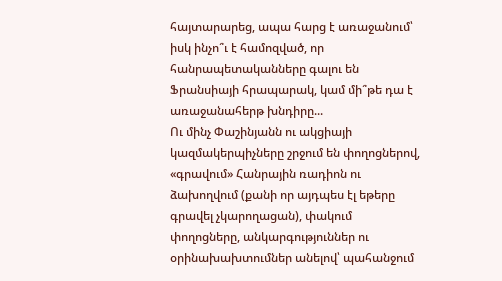հայտարարեց, ապա հարց է առաջանում՝ իսկ ինչո՞ւ է համոզված, որ հանրապետականները գալու են Ֆրանսիայի հրապարակ, կամ մի՞թե դա է առաջանահերթ խնդիրը...
Ու մինչ Փաշինյանն ու ակցիայի կազմակերպիչները շրջում են փողոցներով, «գրավում» Հանրային ռադիոն ու ձախողվում (քանի որ այդպես էլ եթերը գրավել չկարողացան), փակում փողոցները, անկարգություններ ու օրինախախտումներ անելով՝ պահանջում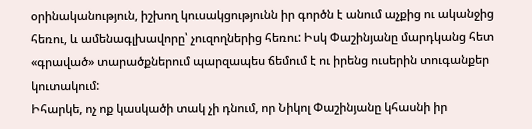օրինականություն, իշխող կուսակցությունն իր գործն է անում աչքից ու ականջից հեռու, և ամենագլխավորը՝ չուզողներից հեռու: Իսկ Փաշինյանը մարդկանց հետ «գրաված» տարածքներում պարզապես ճեմում է ու իրենց ուսերին տուգանքեր կուտակում:
Իհարկե, ոչ ոք կասկածի տակ չի դնում, որ Նիկոլ Փաշինյանը կհասնի իր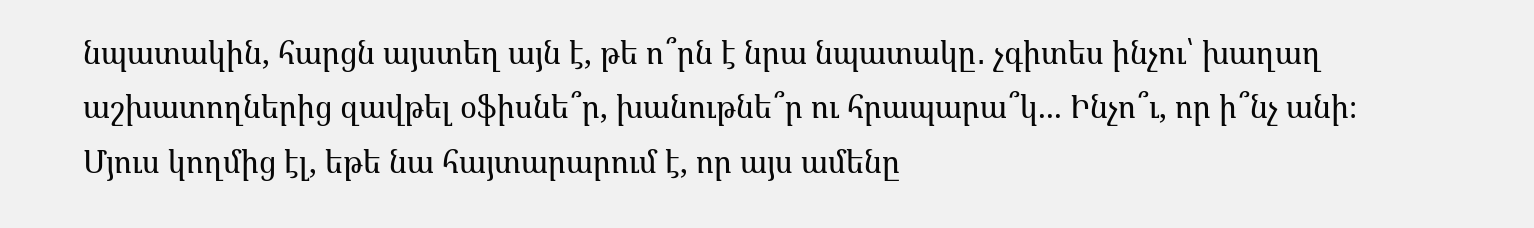նպատակին, հարցն այստեղ այն է, թե ո՞րն է նրա նպատակը․ չգիտես ինչու՝ խաղաղ աշխատողներից զավթել օֆիսնե՞ր, խանութնե՞ր ու հրապարա՞կ... Ինչո՞ւ, որ ի՞նչ անի։
Մյուս կողմից էլ, եթե նա հայտարարում է, որ այս ամենը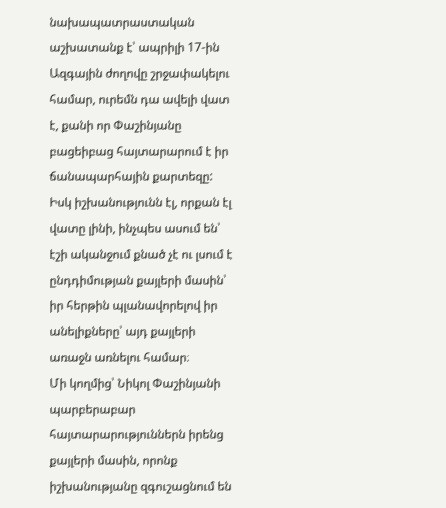նախապատրաստական աշխատանք է՝ ապրիլի 17-ին Ազգային ժողովը շրջափակելու համար, ուրեմն դա ավելի վատ է, քանի որ Փաշինյանը բացեիբաց հայտարարում է իր ճանապարհային քարտեզը: Իսկ իշխանությունն էլ, որքան էլ վատը լինի, ինչպես ասում են՝ էշի ականջում քնած չէ ու լսում է ընդդիմության քայլերի մասին՝ իր հերթին պլանավորելով իր անելիքները՝ այդ քայլերի առաջն առնելու համար։
Մի կողմից՝ Նիկոլ Փաշինյանի պարբերաբար հայտարարություններն իրենց քայլերի մասին, որոնք իշխանությանը զգուշացնում են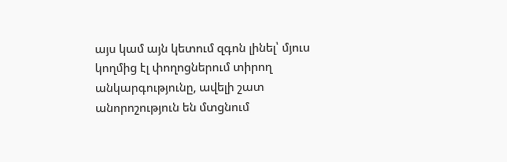այս կամ այն կետում զգոն լինել՝ մյուս կողմից էլ փողոցներում տիրող անկարգությունը, ավելի շատ անորոշություն են մտցնում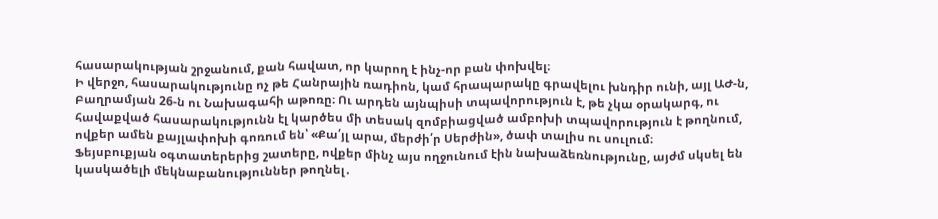հասարակության շրջանում, քան հավատ, որ կարող է ինչ-որ բան փոխվել։
Ի վերջո, հասարակությունը ոչ թե Հանրային ռադիոն, կամ հրապարակը գրավելու խնդիր ունի, այլ ԱԺ-ն, Բաղրամյան 26-ն ու Նախագահի աթոռը։ Ու արդեն այնպիսի տպավորություն է, թե չկա օրակարգ, ու հավաքված հասարակությունն էլ կարծես մի տեսակ զոմբիացված ամբոխի տպավորություն է թողնում, ովքեր ամեն քայլափոխի գոռում են՝ «Քա՛յլ արա, մերժի՛ր Սերժին», ծափ տալիս ու սուլում։
Ֆեյսբուքյան օգտատերերից շատերը, ովքեր մինչ այս ողջունում էին նախաձեռնությունը, այժմ սկսել են կասկածելի մեկնաբանություններ թողնել․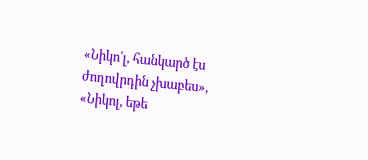«Նիկո՛լ, հանկարծ էս ժողովրդին չխաբես», «Նիկոլ, եթե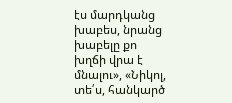էս մարդկանց խաբես, նրանց խաբելը քո խղճի վրա է մնալու», «Նիկոլ, տե՛ս, հանկարծ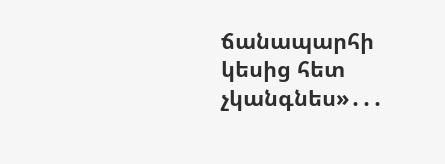ճանապարհի կեսից հետ չկանգնես»․․․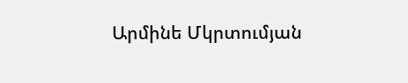Արմինե Մկրտումյան